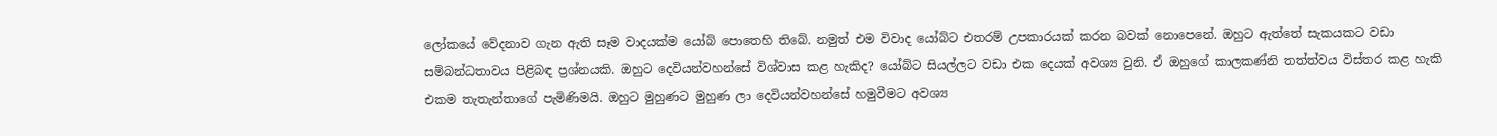ලෝකයේ වේදනාව ගැන ඇති සෑම වාදයක්ම යෝබ් පොතෙහි තිබේ. නමුත් එම විවාද යෝබ්ට එතරම් උපකාරයක් කරන බවක් නොපෙනේ. ඔහුට ඇත්තේ සැකයකට වඩා සම්බන්ධතාවය පිළිබඳ ප්‍රශ්නයකි. ඔහුට දෙවියන්වහන්සේ විශ්වාස කළ හැකිද? යෝබ්ට සියල්ලට වඩා එක දෙයක් අවශ්‍ය වුනි. ඒ ඔහුගේ කාලකණ්නි තත්ත්වය විස්තර කළ හැකි එකම තැතැන්තාගේ පැමිණිමයි. ඔහුට මුහුණට මුහුණ ලා දෙවියන්වහන්සේ හමුවීමට අවශ්‍ය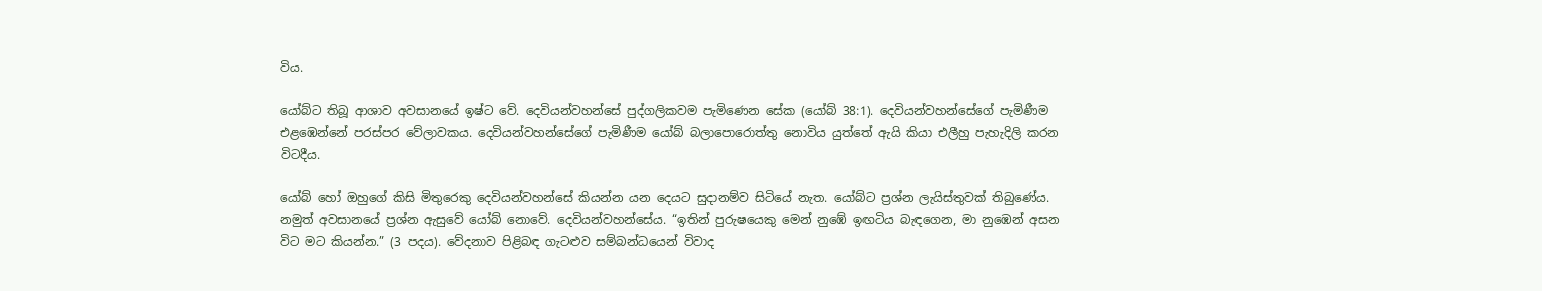විය.

යෝබ්ට තිබූ ආශාව අවසානයේ ඉෂ්ට වේ. දෙවියන්වහන්සේ පුද්ගලිකවම පැමිණෙන සේක (යෝබ් 38:1). දෙවියන්වහන්සේගේ පැමිණීම එළඹෙන්නේ පරස්පර වේලාවකය. දෙවියන්වහන්සේගේ පැමිණීම යෝබ් බලාපොරොත්තු නොවිය යුත්තේ ඇයි කියා එලීහු පැහැදිලි කරන විටදීය.

යෝබ් හෝ ඔහුගේ කිසි මිතුරෙකු දෙවියන්වහන්සේ කියන්න යන දෙයට සුදානම්ව සිටියේ නැත. යෝබ්ට ප්‍රශ්න ලැයිස්තුවක් තිබුණේය. නමුත් අවසානයේ ප්‍රශ්න ඇසුවේ යෝබ් නොවේ. දෙවියන්වහන්සේය. “ඉතින් පුරුෂයෙකු මෙන් නුඹේ ඉඟටිය බැඳගෙන, මා නුඹෙන් අසන විට මට කියන්න.” (3 පදය). වේදනාව පිළිබඳ ගැටළුව සම්බන්ධයෙන් විවාද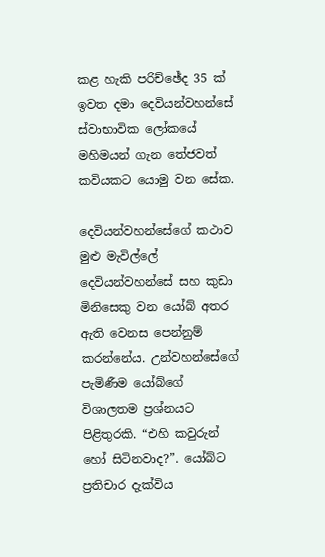කළ හැකි පරිච්ඡේද 35 ක් ඉවත දමා දෙවියන්වහන්සේ ස්වාභාවික ලෝකයේ මහිමයන් ගැන තේජවත් කවියකට යොමු වන සේක.

දෙවියන්වහන්සේගේ කථාව මුළු මැවිල්ලේ දෙවියන්වහන්සේ සහ කුඩා මිනිසෙකු වන යෝබ් අතර ඇති වෙනස පෙන්නුම් කරන්නේය. උන්වහන්සේගේ පැමිණීම යෝබ්ගේ විශාලතම ප්‍රශ්නයට පිළිතුරකි. “එහි කවුරුන් හෝ සිටිනවාද?”. යෝබ්ට ප්‍රතිචාර දැක්විය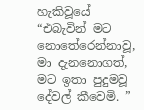හැකිවූයේ “එබැවින් මට නොතේරෙන්නාවූ, මා දැනනොගත්, මට ඉතා පුදුමවූ දේවල් කීවෙමි. ”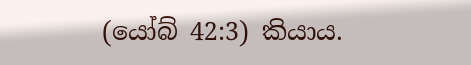(යෝබ් 42:3) කියාය.